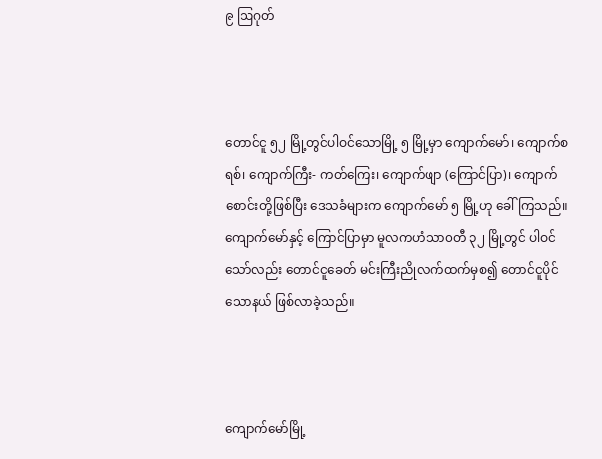၉ ဩဂုတ်



တောင်ငူ ၅၂ မြို့တွင်ပါဝင်သောမြို့ ၅ မြို့မှာ ကျောက်မော်၊ ကျောက်စရစ်၊ ကျောက်ကြီး- ကတ်ကြေး၊ ကျောက်ဖျာ (ကြောင်ပြာ)၊ ကျောက်စောင်းတို့ဖြစ်ပြီး ဒေသခံများက ကျောက်မော် ၅ မြို့ဟု ခေါ်ကြသည်။ ကျောက်မော်နှင့် ကြောင်ပြာမှာ မူလကဟံသာ၀တီ ၃၂ မြို့တွင် ပါဝင် သော်လည်း တောင်ငူခေတ် မင်းကြီးညိုလက်ထက်မှစ၍ တောင်ငူပိုင်သောနယ် ဖြစ်လာခဲ့သည်။



ကျောက်မော်မြို့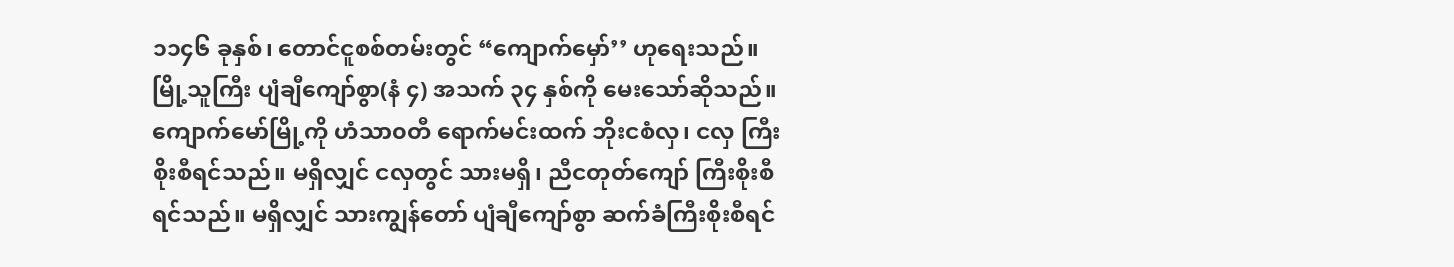၁၁၄၆ ခုနှစ်၊ တောင်ငူစစ်တမ်းတွင် “ကျောက်မှော်’’ ဟုရေးသည်။ မြို့သူကြီး ပျံချီကျော်စွာ(နံ ၄) အသက် ၃၄ နှစ်ကို မေးသော်ဆိုသည်။ ကျောက်မော်မြို့ကို ဟံသာ၀တီ ရောက်မင်းထက် ဘိုးငစံလှ၊ ငလှ ကြီးစိုးစီရင်သည်။ မရှိလျှင် ငလှတွင် သားမရှိ၊ ညီငတုတ်ကျော် ကြီးစိုးစီရင်သည်။ မရှိလျှင် သားကျွန်တော် ပျံချီကျော်စွာ ဆက်ခံကြီးစိုးစီရင်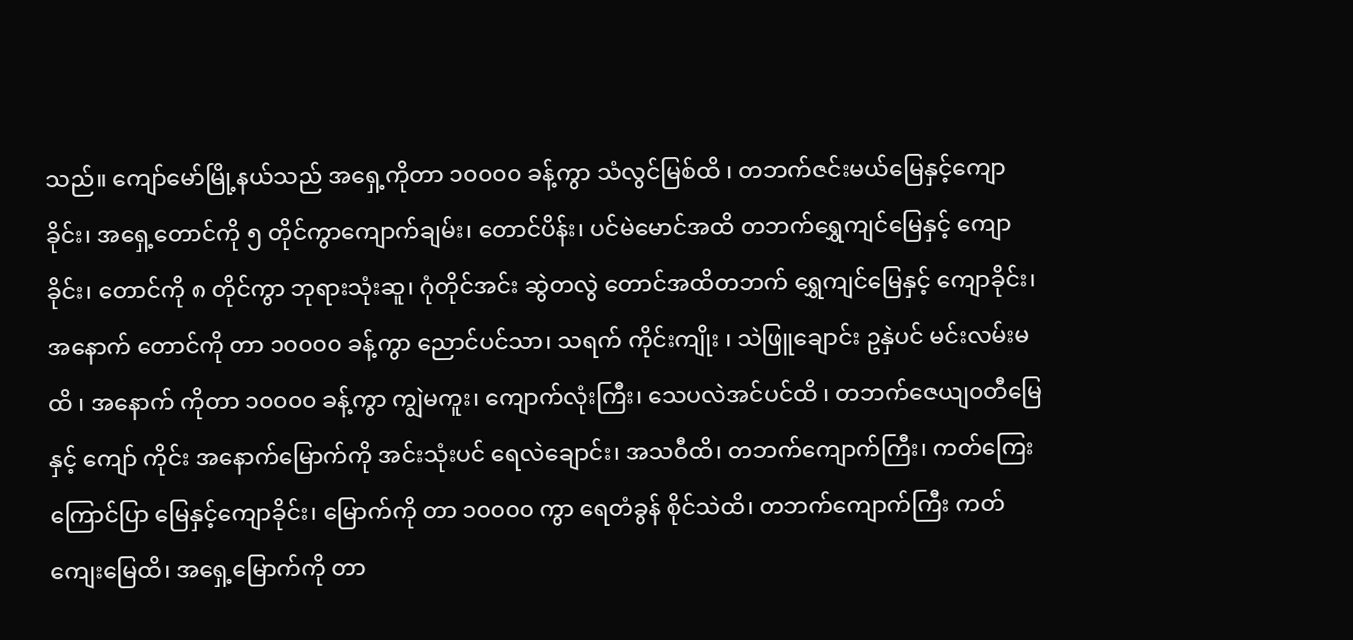သည်။ ကျော်မော်မြို့နယ်သည် အရှေ့ကိုတာ ၁၀၀၀၀ ခန့်ကွာ သံလွင်မြစ်ထိ ၊ တဘက်ဇင်းမယ်မြေနှင့်ကျောခိုင်း၊ အရှေ့တောင်ကို ၅ တိုင်ကွာကျောက်ချမ်း၊ တောင်ပိန်း၊ ပင်မဲမောင်အထိ တဘက်ရွှေကျင်မြေနှင့် ကျောခိုင်း၊ တောင်ကို ၈ တိုင်ကွာ ဘုရားသုံးဆူ၊ ဂုံတိုင်အင်း ဆွဲတလွဲ တောင်အထိတဘက် ရွှေကျင်မြေနှင့် ကျောခိုင်း၊အနောက် တောင်ကို တာ ၁၀၀၀၀ ခန့်ကွာ ညောင်ပင်သာ၊ သရက် ကိုင်းကျိုး ၊ သဲဖြူချောင်း ဥနှဲပင် မင်းလမ်းမထိ ၊ အနောက် ကိုတာ ၁၀၀၀၀ ခန့်ကွာ ကျွဲမကူး၊ ကျောက်လုံးကြီး၊ သေပလဲအင်ပင်ထိ ၊ တဘက်ဇေယျ၀တီမြေနှင့် ကျော် ကိုင်း အနောက်မြောက်ကို အင်းသုံးပင် ရေလဲချောင်း၊ အသဝီထိ၊ တဘက်ကျောက်ကြီး၊ ကတ်ကြေးကြောင်ပြာ မြေနှင့်ကျောခိုင်း၊ မြောက်ကို တာ ၁၀၀၀၀ ကွာ ရေတံခွန် စိုင်သဲထိ၊ တဘက်ကျောက်ကြီး ကတ်ကျေးမြေထိ၊ အရှေ့မြောက်ကို တာ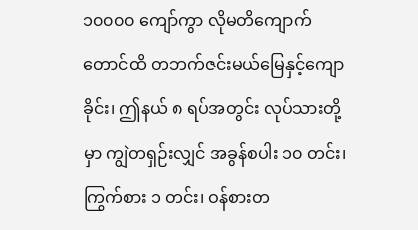၁၀၀၀၀ ကျော်ကွာ လိုမတိကျောက် တောင်ထိ တဘက်ဇင်းမယ်မြေနှင့်ကျောခိုင်း၊ ဤနယ် ၈ ရပ်အတွင်း လုပ်သားတို့မှာ ကျွဲတရှဉ်းလျှင် အခွန်စပါး ၁၀ တင်း၊ ကြွက်စား ၁ တင်း၊ ဝန်စားတ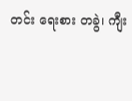တင်း ရေးစား တခွဲ၊ ကျီး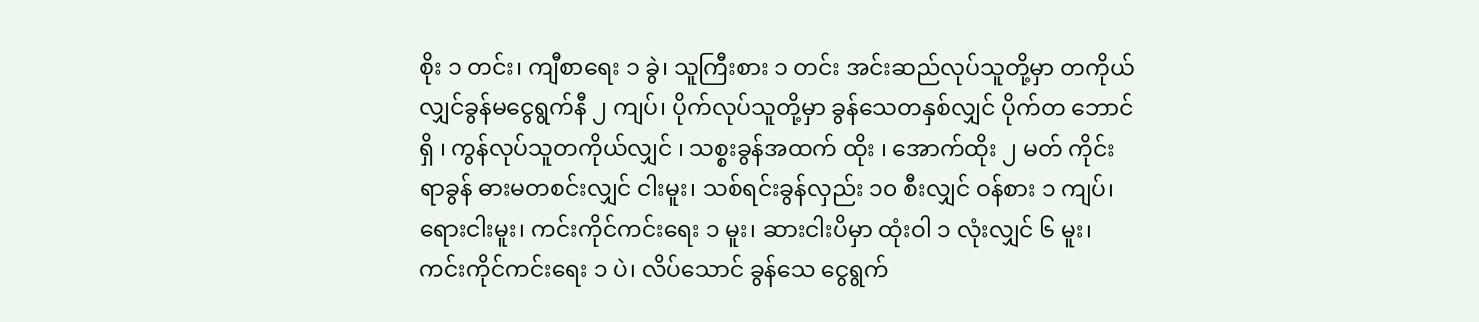စိုး ၁ တင်း၊ ကျီစာရေး ၁ ခွဲ၊ သူကြီးစား ၁ တင်း အင်းဆည်လုပ်သူတို့မှာ တကိုယ်လျှင်ခွန်မငွေရွက်နီ ၂ ကျပ်၊ ပိုက်လုပ်သူတို့မှာ ခွန်သေတနှစ်လျှင် ပိုက်တ ဘောင်ရှိ ၊ ကွန်လုပ်သူတကိုယ်လျှင် ၊ သစ္စးခွန်အထက် ထိုး ၊ အောက်ထိုး ၂ မတ် ကိုင်းရာခွန် ဓားမတစင်းလျှင် ငါးမူး၊ သစ်ရင်းခွန်လှည်း ၁၀ စီးလျှင် ဝန်စား ၁ ကျပ်၊ ရေားငါးမူး၊ ကင်းကိုင်ကင်းရေး ၁ မူး၊ ဆားငါးပိမှာ ထုံးဝါ ၁ လုံးလျှင် ၆ မူး၊ ကင်းကိုင်ကင်းရေး ၁ ပဲ၊ လိပ်သောင် ခွန်သေ ငွေရွက်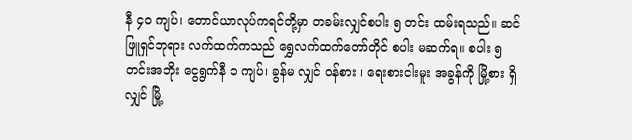နီ ၄၀ ကျပ်၊ တောင်ယာလုပ်ကရင်တို့မှာ တခမ်းလျှင်စပါး ၅ တင်း ထမ်းရသည်။ ဆင်ဖြူရှင်ဘုရား လက်ထက်ကသည် ရွှေလက်ထက်တော်တိုင် စပါး မဆက်ရ။ စပါး ၅ တင်းအဘိုး ငွေရွက်နီ ၁ ကျပ်၊ ခွန်မ လျှင် ဝန်စား ၊ ရေးစားငါးမူး အခွန်ကို မြို့စား ရှိလျှင် မြို့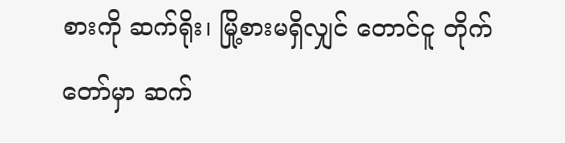စားကို ဆက်ရိုး၊ မြို့စားမရှိလျှင် တောင်ငူ တိုက်တော်မှာ ဆက်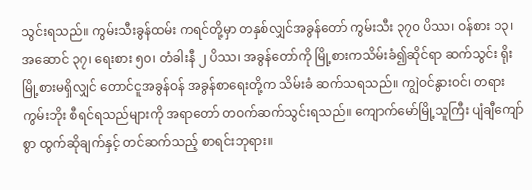သွင်းရသည်။ ကွမ်းသီးခွန်ထမ်း ကရင်တို့မှာ တနှစ်လျှင်အခွန်တော် ကွမ်းသီး ၃၇၀ ပိဿ၊ ဝန်စား ၁၃၊ အဆောင် ၃၇၊ ရေးစား ၅၀၊ တံခါးနီ ၂ ပိဿ၊ အခွန်တော်ကို မြို့စားကသိမ်းခံ၍ဆိုင်ရာ ဆက်သွင်း ရိုးမြို့စားမရှိလျှင် တောင်ငူအခွန်ဝန် အခွန်စာရေးတို့က သိမ်းခံ ဆက်သရသည်။ ကျွဲဝင်နွားဝင်၊ တရားကွမ်းဘိုး စီရင်ရသည်များကို အရာတော် တဝက်ဆက်သွင်းရသည်။ ကျောက်မော်မြို့သူကြီး ပျံချီကျော်စွာ ထွက်ဆိုချက်နှင့် တင်ဆက်သည့် စာရင်းဘုရား။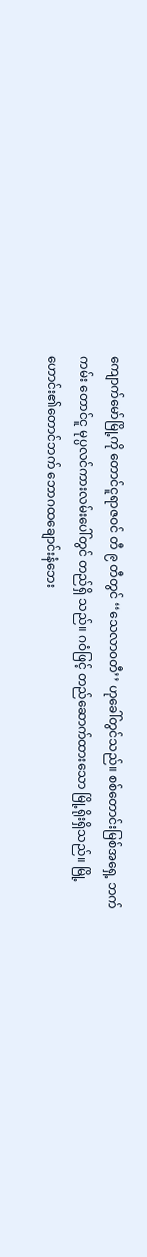ကျောက်မော်မြို့ကို တောင်ငူရာဇဝင် တီ ၉ တီတွင် ‘‘သေလာ၀တီ’’ ဟုခေါ်တွင်သည်။ စစ်တောင်းမြစ်အရှေ့ ဘက်ကမ်း တောင်ငူ မုပ္ပလင်ကားလမ်းပေါ်တွင် တည်ရှိ သည်။ ဂဝံဖြင့် တည်ဆောက်ထားသော မြို့ရိုးရှိသည်။ မြို့ဟောင်း၏တောင်ဘက် ဘောဂထချောင်းနံဘေး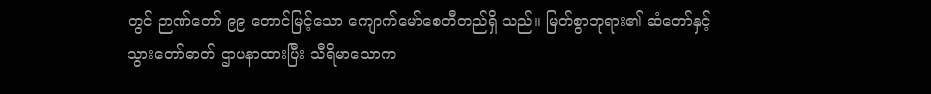တွင် ဉာဏ်တော် ၉၉ တောင်မြင့်သော ကျောက်မော်စေတီတည်ရှိ သည်။ မြတ်စွာဘုရား၏ ဆံတော်နှင့် သွားတော်ဓာတ် ဌာပနာထားပြီး သီရိမာသောက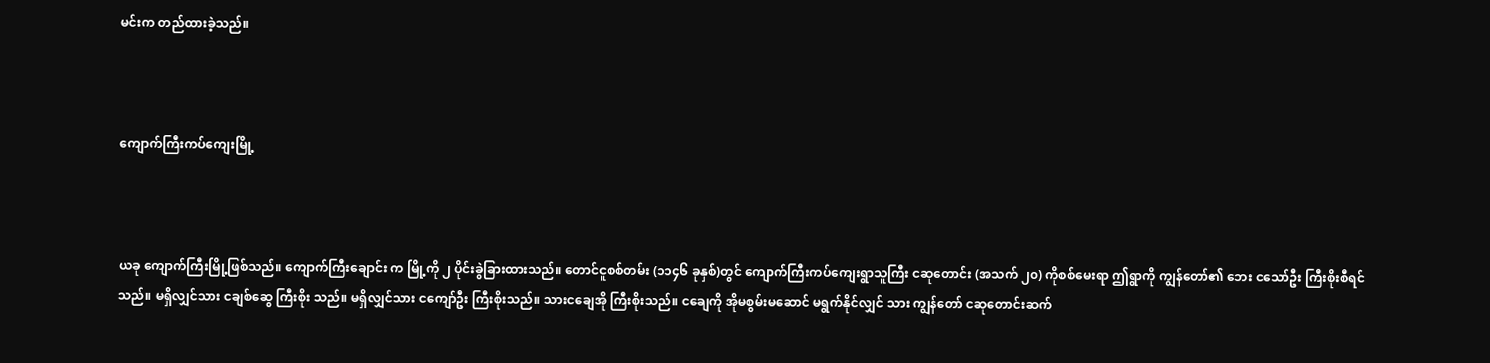မင်းက တည်ထားခဲ့သည်။



ကျောက်ကြီးကပ်ကျေးမြို့



ယခု ကျောက်ကြီးမြို့ဖြစ်သည်။ ကျောက်ကြီးချောင်း က မြို့ကို ၂ ပိုင်းခွဲခြားထားသည်။ တောင်ငူစစ်တမ်း (၁၁၄၆ ခုနှစ်)တွင် ကျောက်ကြီးကပ်ကျေးရွာသူကြီး ငဆုတောင်း (အသက် ၂၀) ကိုစစ်မေးရာ ဤရွာကို ကျွန်တော်၏ ဘေး ငသော်ဦး ကြီးစိုးစီရင်သည်။ မရှိလျှင်သား ငချစ်ဆွေ ကြီးစိုး သည်။ မရှိလျှင်သား ငကျော်ဦး ကြီးစိုးသည်။ သားငချေအို ကြီးစိုးသည်။ ငချေကို အိုမစွမ်းမဆောင် မရွက်နိုင်လျှင် သား ကျွန်တော် ငဆုတောင်းဆက်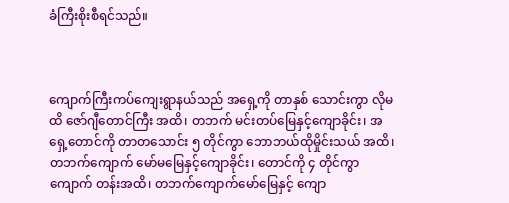ခံကြီးစိုးစီရင်သည်။



ကျောက်ကြီးကပ်ကျေးရွာနယ်သည် အရှေ့ကို တာနှစ် သောင်းကွာ လိုမထိ ဇော်ဂျီတောင်ကြီး အထိ၊ တဘက် မင်းတပ်မြေနှင့်ကျောခိုင်း၊ အရှေ့တောင်ကို တာတသောင်း ၅ တိုင်ကွာ ဘောဘယ်ထိုမှိုင်းသယ် အထိ၊ တဘက်ကျောက် မော်မမြေနှင့်ကျောခိုင်း၊ တောင်ကို ၄ တိုင်ကွာ ကျောက် တန်းအထိ၊ တဘက်ကျောက်မော်မြေနှင့် ကျော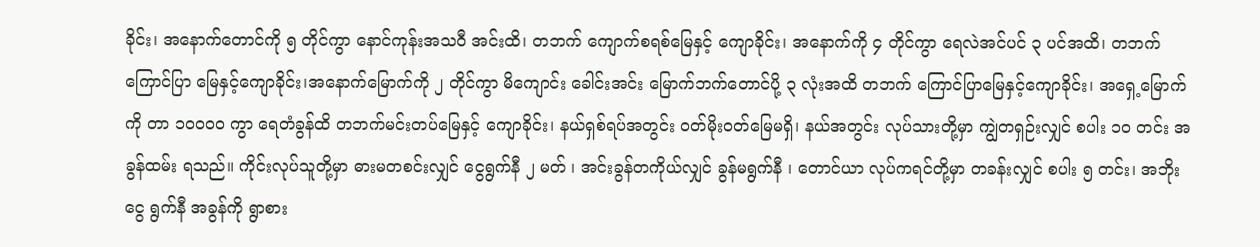ခိုင်း၊ အနောက်တောင်ကို ၅ တိုင်ကွာ နောင်ကုန်းအသဝီ အင်းထိ၊ တဘက် ကျောက်စရစ်မြေနှင့် ကျောခိုင်း၊ အနောက်ကို ၄ တိုင်ကွာ ရေလဲအင်ပင် ၃ ပင်အထိ၊ တဘက်ကြောင်ပြာ မြေနှင့်ကျောခိုင်း၊အနောက်မြောက်ကို ၂ တိုင်ကွာ မိကျောင်း ခေါင်းအင်း မြောက်ဘက်တောင်ပို့ ၃ လုံးအထိ တဘက် ကြောင်ပြာမြေနှင့်ကျောခိုင်း၊ အရှေ့မြောက်ကို တာ ၁၀၀၀၀ ကွာ ရေတံခွန်ထိ တဘက်မင်းတပ်မြေနှင့် ကျောခိုင်း၊ နယ်ရှစ်ရပ်အတွင်း ဝတ်မိုးဝတ်မြေမရှိ၊ နယ်အတွင်း လုပ်သားတို့မှာ ကျွဲတရှဉ်းလျှင် စပါး ၁၀ တင်း အခွန်ထမ်း ရသည်။ ကိုင်းလုပ်သူတို့မှာ ဓားမတစင်းလျှင် ငွေရွက်နီ ၂ မတ် ၊ အင်းခွန်တကိုယ်လျှင် ခွန်မရွက်နီ ၊ တောင်ယာ လုပ်ကရင်တို့မှာ တခန်းလျှင် စပါး ၅ တင်း၊ အဘိုးငွေ ရွက်နီ အခွန်ကို ရွာစား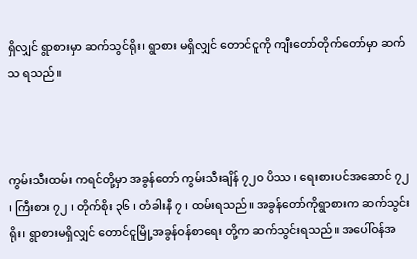ရှိလျှင် ရွာစားမှာ ဆက်သွင်ရိုး၊ ရွာစား မရှိလျှင် တောင်ငူကို ကျီးတော်တိုက်တော်မှာ ဆက်သ ရသည်။



ကွမ်းသီးထမ်း ကရင်တို့မှာ အခွန်တော် ကွမ်းသီးချိန် ၇၂၀ ပိဿ ၊ ရေးစားပင်အဆောင် ၇၂ ၊ ကြီးစား ၇၂ ၊ တိုက်စိုး ၃၆ ၊ တံခါးနီ ၇ ၊ ထမ်းရသည်။ အခွန်တော်ကိုရွာစားက ဆက်သွင်းရိုး၊ ရွာစားမရှိလျှင် တောင်ငူမြို့အခွန်ဝန်စာရေး တို့က ဆက်သွင်းရသည်။ အပေါ်ဝန်အ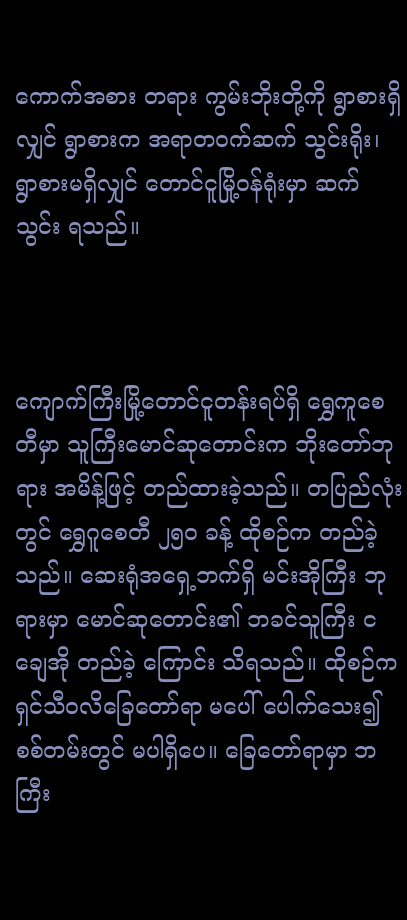ကောက်အစား တရား ကွမ်းဘိုးတို့ကို ရွာစားရှိလျှင် ရွာစားက အရာတဝက်ဆက် သွင်းရိုး၊ ရွာစားမရှိလျှင် တောင်ငူမြို့ဝန်ရုံးမှာ ဆက်သွင်း ရသည်။



ကျောက်ကြီးမြို့တောင်ငူတန်းရပ်ရှိ ရွှေကူစေတီမှာ သူကြီးမောင်ဆုတောင်းက ဘိုးတော်ဘုရား အမိန့်ဖြင့် တည်ထားခဲ့သည်။ တပြည်လုံးတွင် ရွှေဂူစေတီ ၂၅၀ ခန့် ထိုစဉ်က တည်ခဲ့သည်။ ဆေးရုံအရှေ့ဘက်ရှိ မင်းအိုကြီး ဘုရားမှာ မောင်ဆုတောင်း၏ ဘခင်သူကြီး ငချေအို တည်ခဲ့ ကြောင်း သိရသည်။ ထိုစဉ်က ရှင်သီ၀လိခြေတော်ရာ မပေါ် ပေါက်သေး၍ စစ်တမ်းတွင် မပါရှိပေ။ ခြေတော်ရာမှာ ဘကြီး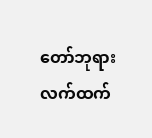တော်ဘုရားလက်ထက်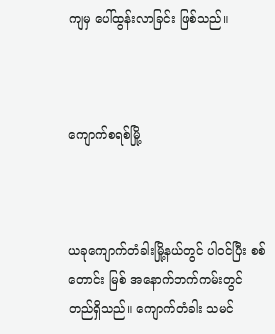ကျမှ ပေါ်ထွန်းလာခြင်း ဖြစ်သည်။



ကျောက်စရစ်မြို့



ယခုကျောက်တံခါးမြို့နယ်တွင် ပါဝင်ပြီး စစ်တောင်း မြစ် အနောက်ဘက်ကမ်းတွင် တည်ရှိသည်။ ကျောက်တံခါး သမင်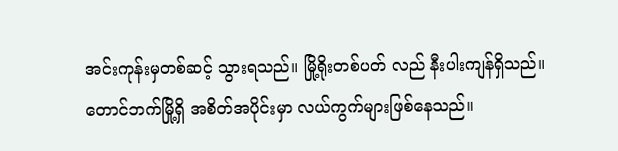အင်းကုန်းမှတစ်ဆင့် သွားရသည်။ မြို့ရိုးတစ်ပတ် လည် နီးပါးကျန်ရှိသည်။ တောင်ဘက်မြို့ရှိ အစိတ်အပိုင်းမှာ လယ်ကွက်များဖြစ်နေသည်။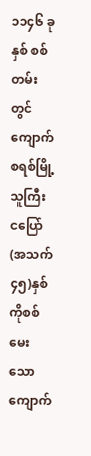၁၁၄၆ ခုနှစ် စစ်တမ်းတွင် ကျောက်စရစ်မြို့သူကြီး ငပြော် (အသက် ၄၅)နှစ် ကိုစစ်မေးသော ကျောက်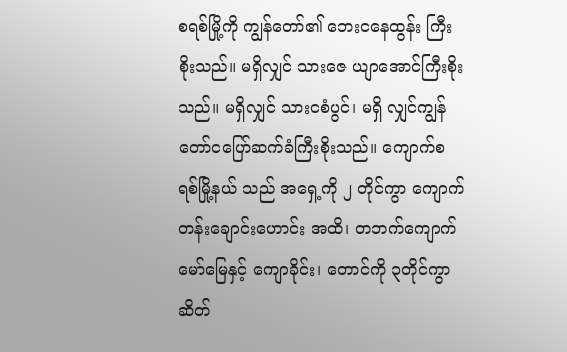စရစ်မြို့ကို ကျွန်တော်၏ ဘေးငနေထွန်း ကြီးစိုးသည်။ မရှိလျှင် သားဇေ ယျာအောင်ကြီးစိုးသည်။ မရှိလျှင် သားငစံပွင်၊ မရှိ လျှင်ကျွန်တော်ငပြော်ဆက်ခံကြီးစိုးသည်။ ကျောက်စရစ်မြို့နယ် သည် အရှေ့ကို ၂ တိုင်ကွာ ကျောက်တန်းချောင်းဟောင်း အထိ၊ တဘက်ကျောက်မော်မြေနှင့် ကျောခိုင်း၊ တောင်ကို ၃တိုင်ကွာ ဆိတ်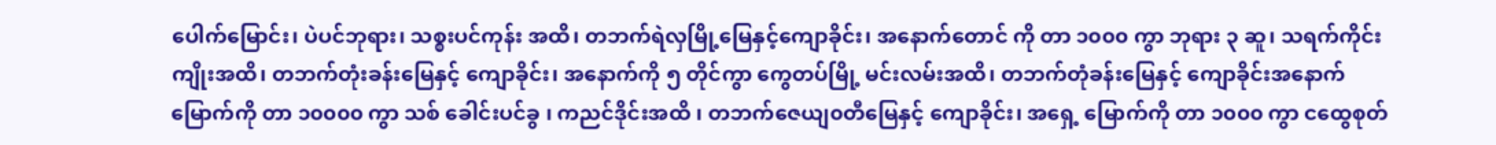ပေါက်မြောင်း၊ ပဲပင်ဘုရား၊ သစ္စးပင်ကုန်း အထိ၊ တဘက်ရဲလှမြို့မြေနှင့်ကျောခိုင်း၊ အနောက်တောင် ကို တာ ၁၀၀၀ ကွာ ဘုရား ၃ ဆူ၊ သရက်ကိုင်းကျိုးအထိ၊ တဘက်တုံးခန်းမြေနှင့် ကျောခိုင်း၊ အနောက်ကို ၅ တိုင်ကွာ ကွေတပ်မြို့ မင်းလမ်းအထိ၊ တဘက်တုံခန်းမြေနှင့် ကျောခိုင်းအနောက်မြောက်ကို တာ ၁၀၀၀၀ ကွာ သစ် ခေါင်းပင်ခွ ၊ ကညင်ဒိုင်းအထိ ၊ တဘက်ဇေယျ၀တီမြေနှင့် ကျောခိုင်း၊ အရှေ့ မြောက်ကို တာ ၁၀၀၀ ကွာ ငထွေစုတ်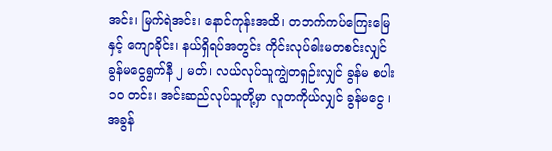အင်း၊ မြက်ရဲအင်း၊ နောင်ကုန်းအထိ၊ တဘက်ကပ်ကြေးမြေ နှင့် ကျောခိုင်း၊ နယ်ရှိရပ်အတွင်း ကိုင်းလုပ်ဓါးမတစင်းလျှင် ခွန်မငွေရွက်နီ ၂ မတ်၊ လယ်လုပ်သူကျွဲတရှဉ်းလျှင် ခွန်မ စပါး ၁၀ တင်း၊ အင်းဆည်လုပ်သူတို့မှာ လူတကိုယ်လျှင် ခွန်မငွေ ၊ အခွန်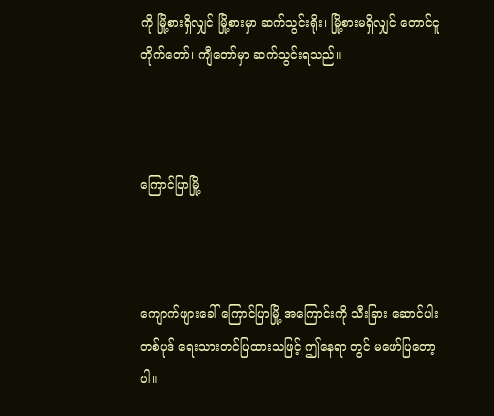ကို မြို့စားရှိလျှင် မြို့စားမှာ ဆက်သွင်းရိုး၊ မြို့စားမရှိလျှင် တောင်ငူတိုက်တော်၊ ကျီတော်မှာ ဆက်သွင်းရသည်။



ကြောင်ပြာမြို့



ကျောက်ဖျားခေါ် ကြောင်ပြာမြို့ အကြောင်းကို သီးခြား ဆောင်ပါးတစ်ပုဒ် ရေးသားတင်ပြထားသဖြင့် ဤနေရာ တွင် မဖော်ပြတော့ပါ။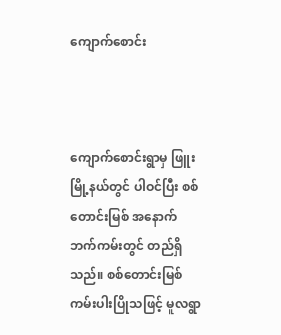ကျောက်စောင်း



ကျောက်စောင်းရွာမှ ဖြူးမြို့နယ်တွင် ပါဝင်ပြီး စစ်တောင်းမြစ် အနောက်ဘက်ကမ်းတွင် တည်ရှိသည်။ စစ်တောင်းမြစ် ကမ်းပါးပြိုသဖြင့် မူလရွာ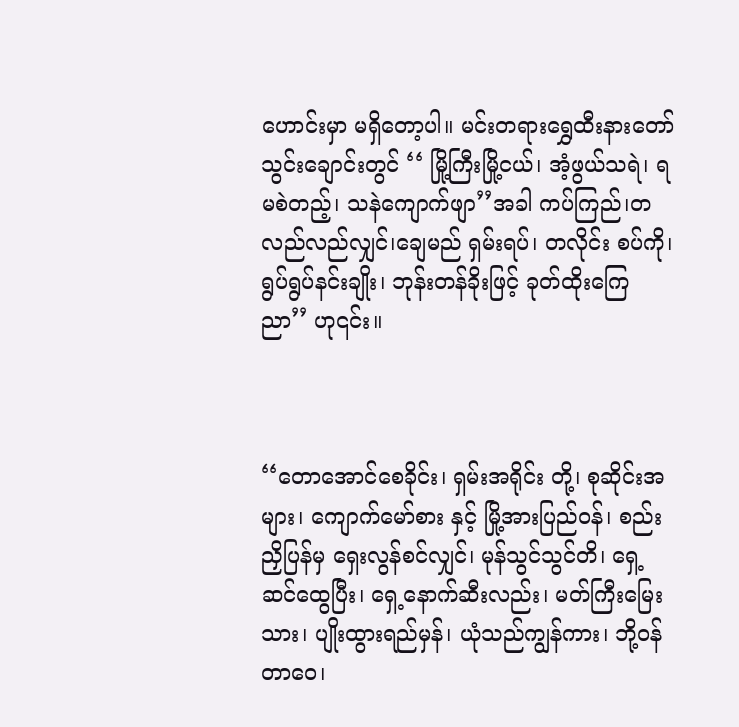ဟောင်းမှာ မရှိတော့ပါ။ မင်းတရားရွှေထီးနားတော်သွင်းချောင်းတွင် ‘‘ မြို့ကြီးမြို့ငယ်၊ အံ့ဖွယ်သရဲ၊ ရမစဲတည့်၊ သနဲကျောက်ဖျာ’’အခါ ကပ်ကြည်၊တလည်လည်လျှင်၊ချေမည် ရှမ်းရပ်၊ တလိုင်း စပ်ကို၊ ရွပ်ရွပ်နင်းချိုး၊ ဘုန်းတန်ခိုးဖြင့် ခုတ်ထိုးကြေညာ’’ ဟု၎င်း။



‘‘တောအောင်စေခိုင်း၊ ရှမ်းအရိုင်း တို့၊ စုဆိုင်းအများ၊ ကျောက်မော်စား နှင့် မြို့အားပြည်ဝန်၊ စည်းညှိပြန်မှ ရှေးလွန်စင်လျှင်၊ မုန်သွင်သွင်တိ၊ ရှေ့ဆင်ထွေပြီး၊ ရှေ့နောက်ဆီးလည်း၊ မတ်ကြီးမြေးသား၊ ပျိုးထွားရည်မှန်၊ ယုံသည်ကျွန်ကား၊ ဘို့ဝန်တာဝေ၊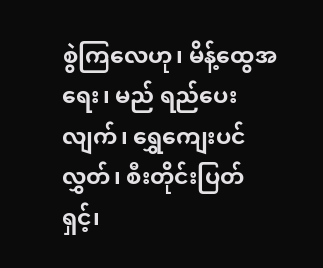စွဲကြလေဟု၊ မိန့်ထွေအရေး၊ မည် ရည်ပေးလျက်၊ ရွှေကျေးပင်လွှတ်၊ စီးတိုင်းပြတ်ရှင့်၊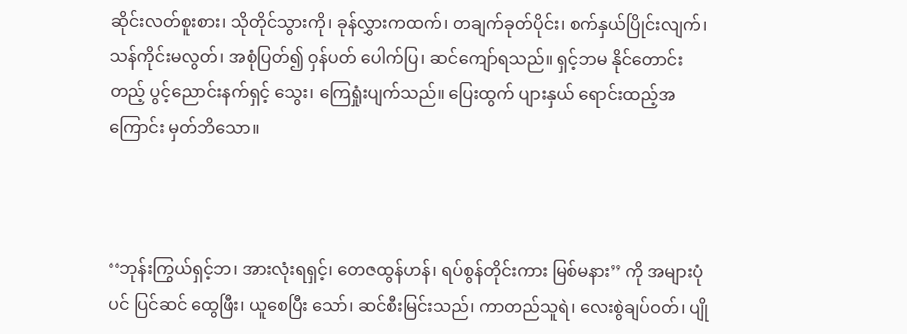ဆိုင်းလတ်စူးစား၊ သိုတိုင်သွားကို၊ ခုန်လွှားကထက်၊ တချက်ခုတ်ပိုင်း၊ စက်နှယ်ပြိုင်းလျက်၊ သန်ကိုင်းမလွတ်၊ အစုံပြတ်၍ ဝှန်ပတ် ပေါက်ပြ၊ ဆင်ကျော်ရသည်။ ရှင့်ဘမ နိုင်တောင်းတည့် ပွင့်ညောင်းနက်ရှင့် သွေး၊ ကြေရှုံးပျက်သည်။ ပြေးထွက် ပျားနှယ် ရောင်းထည့်အကြောင်း မှတ်ဘိသော။



‘‘ဘုန်းကြွယ်ရှင့်ဘ၊ အားလုံးရရှင့်၊ တေဇထွန်ဟန်၊ ရပ်စွန်တိုင်းကား မြစ်မနား’’ ကို အများပုံပင် ပြင်ဆင် ထွေဖြီး၊ ယူစေပြီး သော်၊ ဆင်စီးမြင်းသည်၊ ကာတည်သူရဲ၊ လေးစွဲချပ်ဝတ်၊ ပျို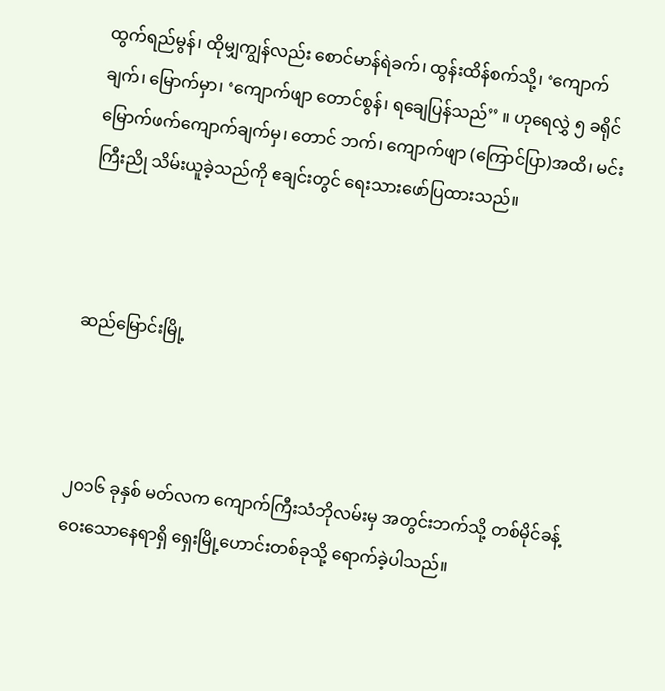ထွက်ရည်မွန်၊ ထိုမျှကျွန်လည်း စောင်မာန်ရဲခက်၊ ထွန်းထိန်စက်သို့၊ ‘ကျောက်ချက်၊ မြောက်မှာ၊ ‘ကျောက်ဖျာ တောင်စွန်၊ ရချေပြန်သည်’’ ။ ဟုရေလွှဲ ၅ ခရိုင်မြောက်ဖက်ကျောက်ချက်မှ၊ တောင် ဘက်၊ ကျောက်ဖျာ (ကြောင်ပြာ)အထိ၊ မင်းကြီးညို သိမ်းယူခဲ့သည်ကို ဧချင်းတွင် ရေးသားဖော်ပြထားသည်။



ဆည်မြောင်းမြို့



၂၀၁၆ ခုနှစ် မတ်လက ကျောက်ကြီးသံဘိုလမ်းမှ အတွင်းဘက်သို့ တစ်မိုင်ခန့်ဝေးသောနေရာရှိ ရှေးမြို့ဟောင်းတစ်ခုသို့ ရောက်ခဲ့ပါသည်။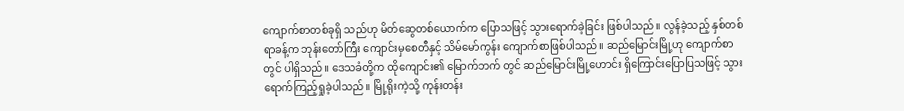ကျောက်စာတစ်ခုရှိ သည်ဟု မိတ်ဆွေတစ်ယောက်က ပြောသဖြင့် သွားရောက်ခဲ့ခြင်း ဖြစ်ပါသည်။ လွန်ခဲ့သည့် နှစ်တစ်ရာခန့်က ဘုန်းတော်ကြီး ကျောင်းမှစေတီနှင့် သိမ်မော်ကွန်း ကျောက်စာဖြစ်ပါသည်။ ဆည်မြောင်းမြို့ဟု ကျောက်စာ တွင် ပါရှိသည်။ ဒေသခံတို့က ထိုကျောင်း၏ မြောက်ဘက် တွင် ဆည်မြောင်းမြို့ဟောင်း ရှိကြောင်းပြောပြသဖြင့် သွားရောက်ကြည့်ရှုခဲ့ပါသည်။ မြို့ရိုးကဲ့သို့ ကုန်းတန်း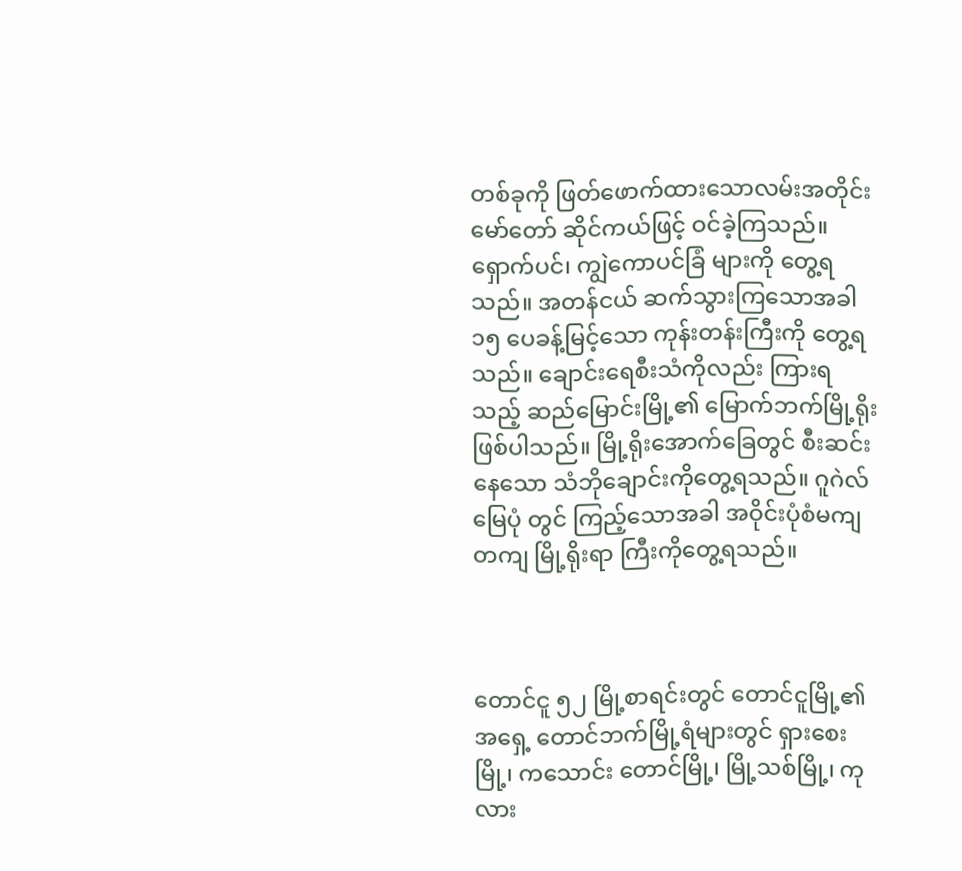တစ်ခုကို ဖြတ်ဖောက်ထားသောလမ်းအတိုင်း မော်တော် ဆိုင်ကယ်ဖြင့် ဝင်ခဲ့ကြသည်။ ရှောက်ပင်၊ ကျွဲကောပင်ခြံ များကို တွေ့ရသည်။ အတန်ငယ် ဆက်သွားကြသောအခါ ၁၅ ပေခန့်မြင့်သော ကုန်းတန်းကြီးကို တွေ့ရသည်။ ချောင်းရေစီးသံကိုလည်း ကြားရသည့် ဆည်မြောင်းမြို့၏ မြောက်ဘက်မြို့ရိုးဖြစ်ပါသည်။ မြို့ရိုးအောက်ခြေတွင် စီးဆင်းနေသော သံဘိုချောင်းကိုတွေ့ရသည်။ ဂူဂဲလ်မြေပုံ တွင် ကြည့်သောအခါ အဝိုင်းပုံစံမကျတကျ မြို့ရိုးရာ ကြီးကိုတွေ့ရသည်။



တောင်ငူ ၅၂ မြို့စာရင်းတွင် တောင်ငူမြို့၏ အရှေ့ တောင်ဘက်မြို့ရံများတွင် ရှားစေးမြို့၊ ကသောင်း တောင်မြို့၊ မြို့သစ်မြို့၊ ကုလား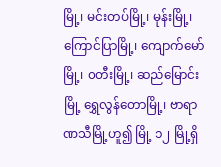မြို့၊ မင်းတပ်မြို့၊ မုန်းမြို့၊ ကြောင်ပြာမြို့၊ ကျောက်မော်မြို့၊ ၀တီးမြို့၊ ဆည်မြောင်းမြို့ ရွှေလွန်တောမြို့၊ ဗာရာဏသီမြို့ဟူ၍ မြို့ ၁၂ မြို့ရှိ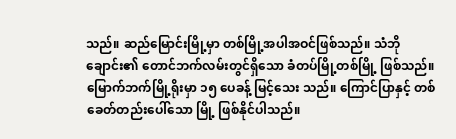သည်။ ဆည်မြောင်းမြို့မှာ တစ်မြို့အပါအဝင်ဖြစ်သည်။ သံဘို ချောင်း၏ တောင်ဘက်လမ်းတွင်ရှိသော ခံတပ်မြို့တစ်မြို့ ဖြစ်သည်။ မြောက်ဘက်မြို့ရိုးမှာ ၁၅ ပေခန့် မြင့်သေး သည်။ ကြောင်ပြာနှင့် တစ်ခေတ်တည်းပေါ်သော မြို့ ဖြစ်နိုင်ပါသည်။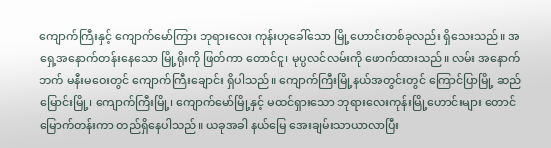ကျောက်ကြီးနှင့် ကျောက်မော်ကြား ဘုရားလေး ကုန်းဟုခေါ်သော မြို့ဟောင်းတစ်ခုလည်း ရှိသေးသည်။ အရှေ့အနောက်တန်းနေသော မြို့ရိုးကို ဖြတ်ကာ တောင်ငူ၊ မုပ္ပလင်လမ်းကို ဖောက်ထားသည်။ လမ်း အနောက်ဘက် မနီးမဝေးတွင် ကျောက်ကြီးချောင်း ရှိပါသည်။ ကျောက်ကြီးမြို့နယ်အတွင်းတွင် ကြောင်ပြာမြို့ ဆည်မြောင်းမြို့၊ ကျောက်ကြီးမြို့၊ ကျောက်မော်မြို့နှင့် မထင်ရှားသော ဘုရားလေးကုန်းမြို့ဟောင်းများ တောင် မြောက်တန်းကာ တည်ရှိနေပါသည်။ ယခုအခါ နယ်မြေ အေးချမ်းသာယာလာပြီး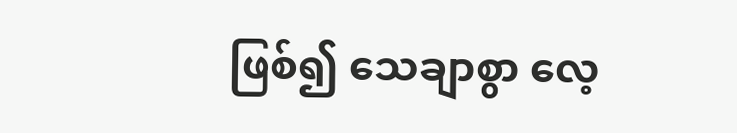ဖြစ်၍ သေချာစွာ လေ့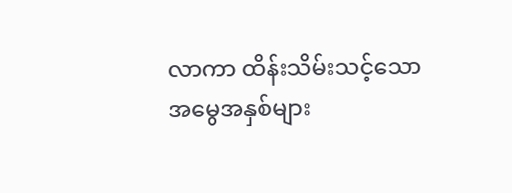လာကာ ထိန်းသိမ်းသင့်သော အမွေအနှစ်များ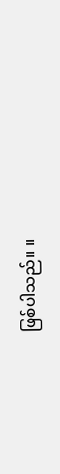ဖြစ်ပါသည်။ ။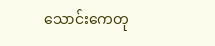သောင်းကေတု